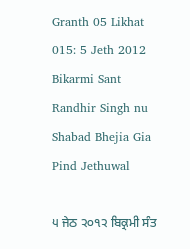Granth 05 Likhat 015: 5 Jeth 2012 Bikarmi Sant Randhir Singh nu Shabad Bhejia Gia Pind Jethuwal

੫ ਜੇਠ ੨੦੧੨ ਬਿਕ੍ਰਮੀ ਸੰਤ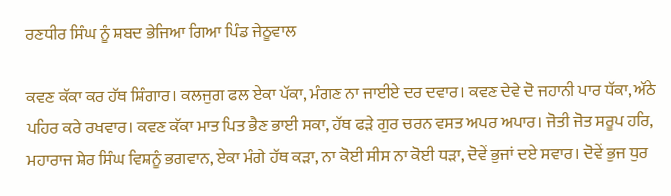ਰਣਧੀਰ ਸਿੰਘ ਨੂੰ ਸ਼ਬਦ ਭੇਜਿਆ ਗਿਆ ਪਿੰਡ ਜੇਠੂਵਾਲ

ਕਵਣ ਕੱਕਾ ਕਰ ਹੱਥ ਸ਼ਿੰਗਾਰ। ਕਲਜੁਗ ਫਲ ਏਕਾ ਪੱਕਾ, ਮੰਗਣ ਨਾ ਜਾਈਏ ਦਰ ਦਵਾਰ। ਕਵਣ ਦੇਵੇ ਦੋ ਜਹਾਨੀ ਪਾਰ ਧੱਕਾ, ਅੱਠੇ ਪਹਿਰ ਕਰੇ ਰਖਵਾਰ। ਕਵਣ ਕੱਕਾ ਮਾਤ ਪਿਤ ਭੈਣ ਭਾਈ ਸਕਾ, ਹੱਥ ਫੜੇ ਗੁਰ ਚਰਨ ਵਸਤ ਅਪਰ ਅਪਾਰ। ਜੋਤੀ ਜੋਤ ਸਰੂਪ ਹਰਿ, ਮਹਾਰਾਜ ਸ਼ੇਰ ਸਿੰਘ ਵਿਸ਼ਨੂੰ ਭਗਵਾਨ, ਏਕਾ ਮੰਗੇ ਹੱਥ ਕੜਾ, ਨਾ ਕੋਈ ਸੀਸ ਨਾ ਕੋਈ ਧੜਾ, ਦੋਵੇਂ ਭੁਜਾਂ ਦਏ ਸਵਾਰ। ਦੋਵੇਂ ਭੁਜ ਧੁਰ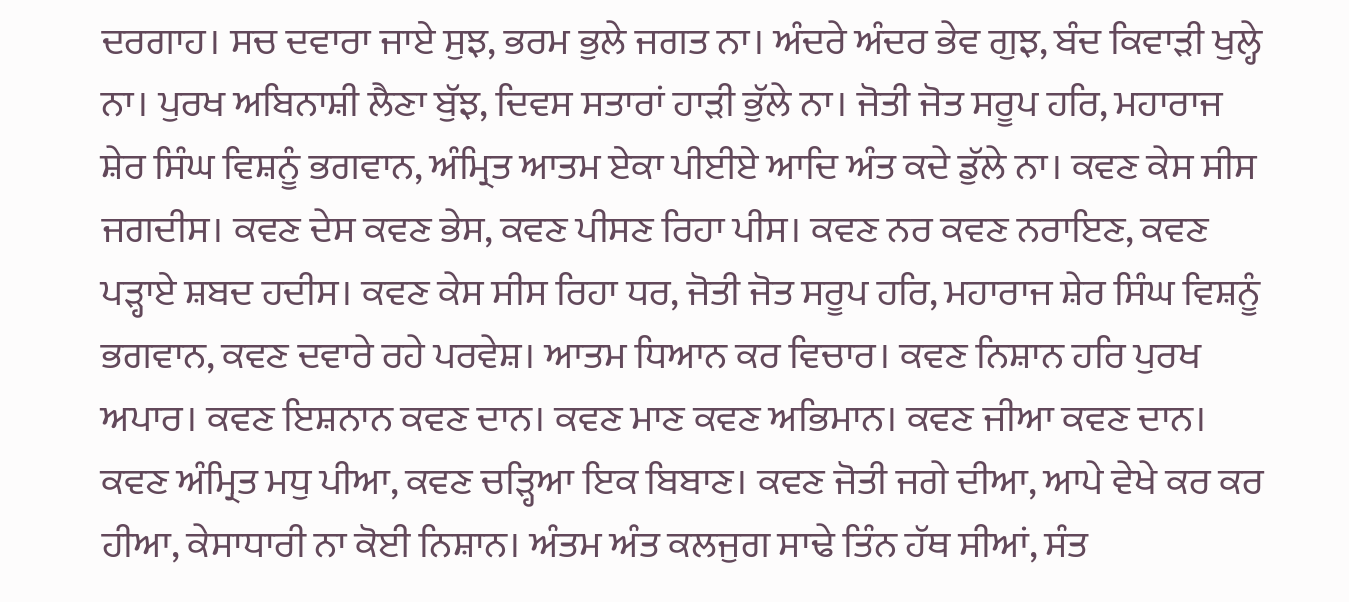ਦਰਗਾਹ। ਸਚ ਦਵਾਰਾ ਜਾਏ ਸੁਝ, ਭਰਮ ਭੁਲੇ ਜਗਤ ਨਾ। ਅੰਦਰੇ ਅੰਦਰ ਭੇਵ ਗੁਝ, ਬੰਦ ਕਿਵਾੜੀ ਖੁਲ੍ਹੇ ਨਾ। ਪੁਰਖ ਅਬਿਨਾਸ਼ੀ ਲੈਣਾ ਬੁੱਝ, ਦਿਵਸ ਸਤਾਰਾਂ ਹਾੜੀ ਭੁੱਲੇ ਨਾ। ਜੋਤੀ ਜੋਤ ਸਰੂਪ ਹਰਿ, ਮਹਾਰਾਜ ਸ਼ੇਰ ਸਿੰਘ ਵਿਸ਼ਨੂੰ ਭਗਵਾਨ, ਅੰਮ੍ਰਿਤ ਆਤਮ ਏਕਾ ਪੀਈਏ ਆਦਿ ਅੰਤ ਕਦੇ ਡੁੱਲੇ ਨਾ। ਕਵਣ ਕੇਸ ਸੀਸ ਜਗਦੀਸ। ਕਵਣ ਦੇਸ ਕਵਣ ਭੇਸ, ਕਵਣ ਪੀਸਣ ਰਿਹਾ ਪੀਸ। ਕਵਣ ਨਰ ਕਵਣ ਨਰਾਇਣ, ਕਵਣ ਪੜ੍ਹਾਏ ਸ਼ਬਦ ਹਦੀਸ। ਕਵਣ ਕੇਸ ਸੀਸ ਰਿਹਾ ਧਰ, ਜੋਤੀ ਜੋਤ ਸਰੂਪ ਹਰਿ, ਮਹਾਰਾਜ ਸ਼ੇਰ ਸਿੰਘ ਵਿਸ਼ਨੂੰ ਭਗਵਾਨ, ਕਵਣ ਦਵਾਰੇ ਰਹੇ ਪਰਵੇਸ਼। ਆਤਮ ਧਿਆਨ ਕਰ ਵਿਚਾਰ। ਕਵਣ ਨਿਸ਼ਾਨ ਹਰਿ ਪੁਰਖ ਅਪਾਰ। ਕਵਣ ਇਸ਼ਨਾਨ ਕਵਣ ਦਾਨ। ਕਵਣ ਮਾਣ ਕਵਣ ਅਭਿਮਾਨ। ਕਵਣ ਜੀਆ ਕਵਣ ਦਾਨ। ਕਵਣ ਅੰਮ੍ਰਿਤ ਮਧੁ ਪੀਆ, ਕਵਣ ਚੜ੍ਹਿਆ ਇਕ ਬਿਬਾਣ। ਕਵਣ ਜੋਤੀ ਜਗੇ ਦੀਆ, ਆਪੇ ਵੇਖੇ ਕਰ ਕਰ ਹੀਆ, ਕੇਸਾਧਾਰੀ ਨਾ ਕੋਈ ਨਿਸ਼ਾਨ। ਅੰਤਮ ਅੰਤ ਕਲਜੁਗ ਸਾਢੇ ਤਿੰਨ ਹੱਥ ਸੀਆਂ, ਸੰਤ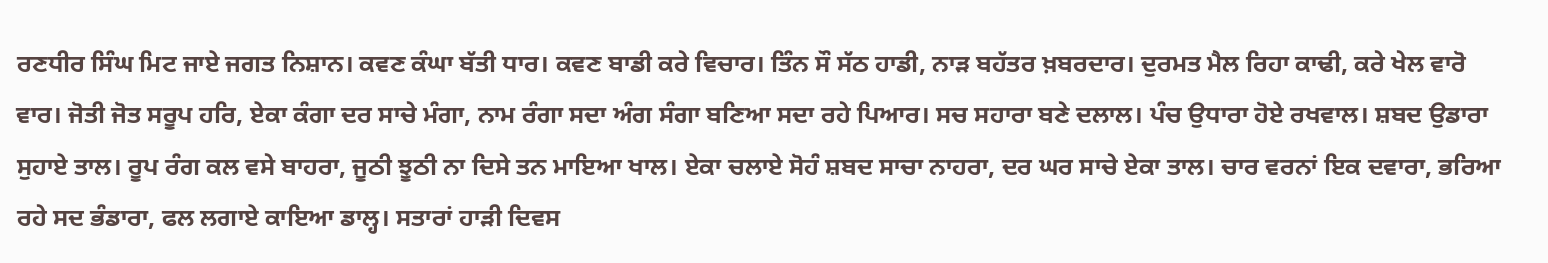ਰਣਧੀਰ ਸਿੰਘ ਮਿਟ ਜਾਏ ਜਗਤ ਨਿਸ਼ਾਨ। ਕਵਣ ਕੰਘਾ ਬੱਤੀ ਧਾਰ। ਕਵਣ ਬਾਡੀ ਕਰੇ ਵਿਚਾਰ। ਤਿੰਨ ਸੌ ਸੱਠ ਹਾਡੀ, ਨਾੜ ਬਹੱਤਰ ਖ਼ਬਰਦਾਰ। ਦੁਰਮਤ ਮੈਲ ਰਿਹਾ ਕਾਢੀ, ਕਰੇ ਖੇਲ ਵਾਰੋ ਵਾਰ। ਜੋਤੀ ਜੋਤ ਸਰੂਪ ਹਰਿ, ਏਕਾ ਕੰਗਾ ਦਰ ਸਾਚੇ ਮੰਗਾ, ਨਾਮ ਰੰਗਾ ਸਦਾ ਅੰਗ ਸੰਗਾ ਬਣਿਆ ਸਦਾ ਰਹੇ ਪਿਆਰ। ਸਚ ਸਹਾਰਾ ਬਣੇ ਦਲਾਲ। ਪੰਚ ਉਧਾਰਾ ਹੋਏ ਰਖਵਾਲ। ਸ਼ਬਦ ਉਡਾਰਾ ਸੁਹਾਏ ਤਾਲ। ਰੂਪ ਰੰਗ ਕਲ ਵਸੇ ਬਾਹਰਾ, ਜੂਠੀ ਝੂਠੀ ਨਾ ਦਿਸੇ ਤਨ ਮਾਇਆ ਖਾਲ। ਏਕਾ ਚਲਾਏ ਸੋਹੰ ਸ਼ਬਦ ਸਾਚਾ ਨਾਹਰਾ, ਦਰ ਘਰ ਸਾਚੇ ਏਕਾ ਤਾਲ। ਚਾਰ ਵਰਨਾਂ ਇਕ ਦਵਾਰਾ, ਭਰਿਆ ਰਹੇ ਸਦ ਭੰਡਾਰਾ, ਫਲ ਲਗਾਏ ਕਾਇਆ ਡਾਲ੍ਹ। ਸਤਾਰਾਂ ਹਾੜੀ ਦਿਵਸ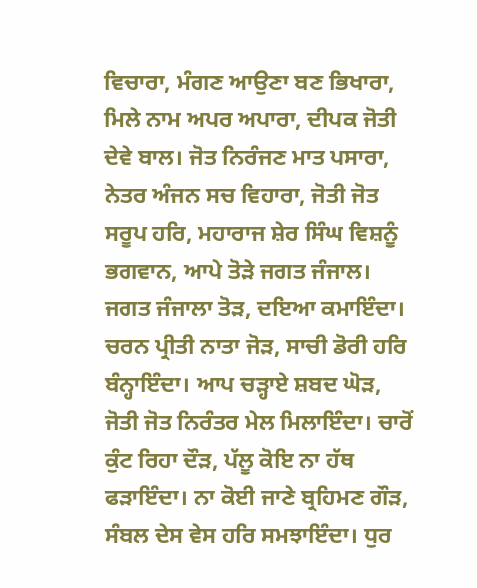ਵਿਚਾਰਾ, ਮੰਗਣ ਆਉਣਾ ਬਣ ਭਿਖਾਰਾ, ਮਿਲੇ ਨਾਮ ਅਪਰ ਅਪਾਰਾ, ਦੀਪਕ ਜੋਤੀ ਦੇਵੇ ਬਾਲ। ਜੋਤ ਨਿਰੰਜਣ ਮਾਤ ਪਸਾਰਾ, ਨੇਤਰ ਅੰਜਨ ਸਚ ਵਿਹਾਰਾ, ਜੋਤੀ ਜੋਤ ਸਰੂਪ ਹਰਿ, ਮਹਾਰਾਜ ਸ਼ੇਰ ਸਿੰਘ ਵਿਸ਼ਨੂੰ ਭਗਵਾਨ, ਆਪੇ ਤੋੜੇ ਜਗਤ ਜੰਜਾਲ। ਜਗਤ ਜੰਜਾਲਾ ਤੋੜ, ਦਇਆ ਕਮਾਇੰਦਾ। ਚਰਨ ਪ੍ਰੀਤੀ ਨਾਤਾ ਜੋੜ, ਸਾਚੀ ਡੋਰੀ ਹਰਿ ਬੰਨ੍ਹਾਇੰਦਾ। ਆਪ ਚੜ੍ਹਾਏ ਸ਼ਬਦ ਘੋੜ, ਜੋਤੀ ਜੋਤ ਨਿਰੰਤਰ ਮੇਲ ਮਿਲਾਇੰਦਾ। ਚਾਰੋਂ ਕੁੰਟ ਰਿਹਾ ਦੌੜ, ਪੱਲੂ ਕੋਇ ਨਾ ਹੱਥ ਫੜਾਇੰਦਾ। ਨਾ ਕੋਈ ਜਾਣੇ ਬ੍ਰਹਿਮਣ ਗੌੜ, ਸੰਬਲ ਦੇਸ ਵੇਸ ਹਰਿ ਸਮਝਾਇੰਦਾ। ਧੁਰ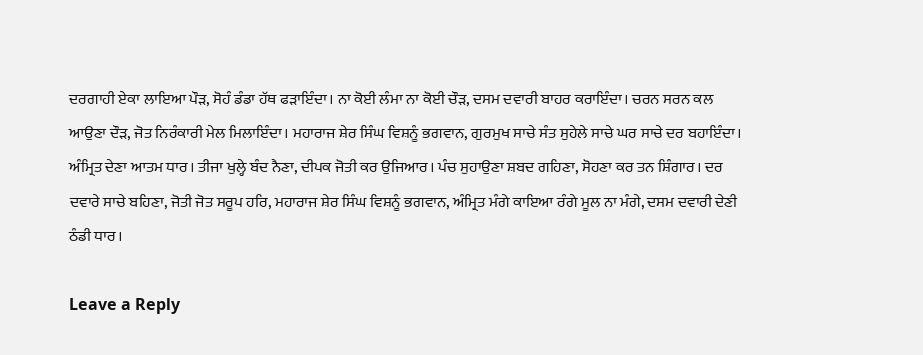ਦਰਗਾਹੀ ਏਕਾ ਲਾਇਆ ਪੌੜ, ਸੋਹੰ ਡੰਡਾ ਹੱਥ ਫੜਾਇੰਦਾ। ਨਾ ਕੋਈ ਲੰਮਾ ਨਾ ਕੋਈ ਚੌੜ, ਦਸਮ ਦਵਾਰੀ ਬਾਹਰ ਕਰਾਇੰਦਾ। ਚਰਨ ਸਰਨ ਕਲ ਆਉਣਾ ਦੌੜ, ਜੋਤ ਨਿਰੰਕਾਰੀ ਮੇਲ ਮਿਲਾਇੰਦਾ। ਮਹਾਰਾਜ ਸ਼ੇਰ ਸਿੰਘ ਵਿਸ਼ਨੂੰ ਭਗਵਾਨ, ਗੁਰਮੁਖ ਸਾਚੇ ਸੰਤ ਸੁਹੇਲੇ ਸਾਚੇ ਘਰ ਸਾਚੇ ਦਰ ਬਹਾਇੰਦਾ। ਅੰਮ੍ਰਿਤ ਦੇਣਾ ਆਤਮ ਧਾਰ। ਤੀਜਾ ਖੁਲ੍ਹੇ ਬੰਦ ਨੈਣਾ, ਦੀਪਕ ਜੋਤੀ ਕਰ ਉਜਿਆਰ। ਪੰਚ ਸੁਹਾਉਣਾ ਸ਼ਬਦ ਗਹਿਣਾ, ਸੋਹਣਾ ਕਰ ਤਨ ਸ਼ਿੰਗਾਰ। ਦਰ ਦਵਾਰੇ ਸਾਚੇ ਬਹਿਣਾ, ਜੋਤੀ ਜੋਤ ਸਰੂਪ ਹਰਿ, ਮਹਾਰਾਜ ਸ਼ੇਰ ਸਿੰਘ ਵਿਸ਼ਨੂੰ ਭਗਵਾਨ, ਅੰਮ੍ਰਿਤ ਮੰਗੇ ਕਾਇਆ ਰੰਗੇ ਮੂਲ ਨਾ ਮੰਗੇ, ਦਸਮ ਦਵਾਰੀ ਦੇਣੀ ਠੰਡੀ ਧਾਰ।

Leave a Reply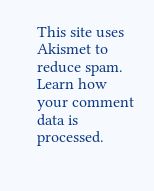This site uses Akismet to reduce spam. Learn how your comment data is processed.